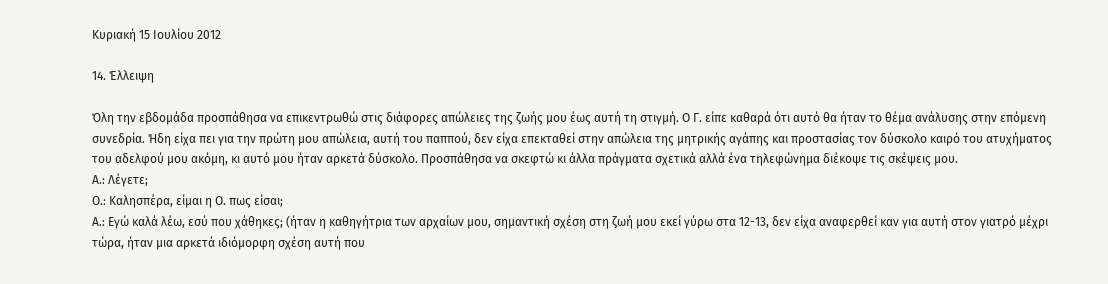Κυριακή 15 Ιουλίου 2012

14. Έλλειψη

Όλη την εβδομάδα προσπάθησα να επικεντρωθώ στις διάφορες απώλειες της ζωής μου έως αυτή τη στιγμή. Ο Γ. είπε καθαρά ότι αυτό θα ήταν το θέμα ανάλυσης στην επόμενη συνεδρία. Ήδη είχα πει για την πρώτη μου απώλεια, αυτή του παππού, δεν είχα επεκταθεί στην απώλεια της μητρικής αγάπης και προστασίας τον δύσκολο καιρό του ατυχήματος του αδελφού μου ακόμη, κι αυτό μου ήταν αρκετά δύσκολο. Προσπάθησα να σκεφτώ κι άλλα πράγματα σχετικά αλλά ένα τηλεφώνημα διέκοψε τις σκέψεις μου.
Α.: Λέγετε;
Ο.: Καλησπέρα, είμαι η Ο. πως είσαι;
Α.: Εγώ καλά λέω, εσύ που χάθηκες; (ήταν η καθηγήτρια των αρχαίων μου, σημαντική σχέση στη ζωή μου εκεί γύρω στα 12-13, δεν είχα αναφερθεί καν για αυτή στον γιατρό μέχρι τώρα, ήταν μια αρκετά ιδιόμορφη σχέση αυτή που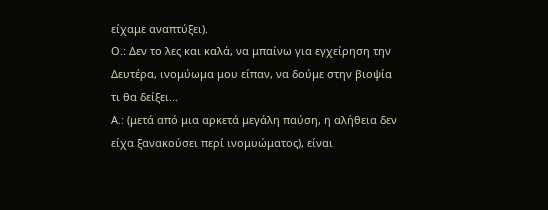είχαμε αναπτύξει).
Ο.: Δεν το λες και καλά, να μπαίνω για εγχείρηση την Δευτέρα, ινομύωμα μου είπαν, να δούμε στην βιοψία τι θα δείξει...
Α.: (μετά από μια αρκετά μεγάλη παύση, η αλήθεια δεν είχα ξανακούσει περί ινομυώματος), είναι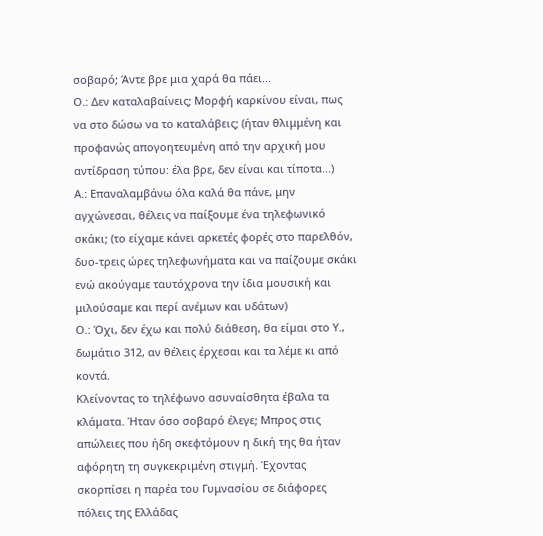σοβαρό; Άντε βρε μια χαρά θα πάει...
Ο.: Δεν καταλαβαίνεις; Μορφή καρκίνου είναι, πως να στο δώσω να το καταλάβεις; (ήταν θλιμμένη και προφανώς απογοητευμένη από την αρχική μου αντίδραση τύπου: έλα βρε, δεν είναι και τίποτα...)
Α.: Επαναλαμβάνω όλα καλά θα πάνε, μην αγχώνεσαι, θέλεις να παίξουμε ένα τηλεφωνικό σκάκι; (το είχαμε κάνει αρκετές φορές στο παρελθόν, δυο-τρεις ώρες τηλεφωνήματα και να παίζουμε σκάκι ενώ ακούγαμε ταυτόχρονα την ίδια μουσική και μιλούσαμε και περί ανέμων και υδάτων)
Ο.: Όχι, δεν έχω και πολύ διάθεση, θα είμαι στο Υ., δωμάτιο 312, αν θέλεις έρχεσαι και τα λέμε κι από κοντά.
Κλείνοντας το τηλέφωνο ασυναίσθητα έβαλα τα κλάματα. Ήταν όσο σοβαρό έλεγε; Μπρος στις απώλειες που ήδη σκεφτόμουν η δική της θα ήταν αφόρητη τη συγκεκριμένη στιγμή. Έχοντας σκορπίσει η παρέα του Γυμνασίου σε διάφορες πόλεις της Ελλάδας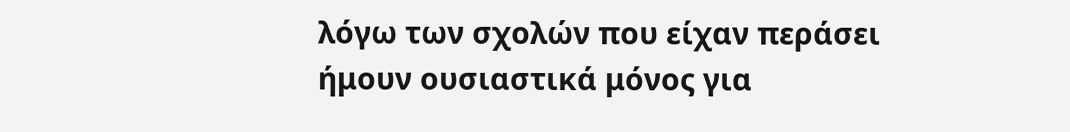λόγω των σχολών που είχαν περάσει ήμουν ουσιαστικά μόνος για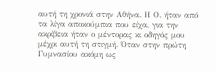αυτή τη χρονιά στην Αθήνα. Η Ο. ήταν από τα λίγα αποκούμπια που είχα, για την ακρίβεια ήταν ο μέντορας κι οδηγός μου μέχρι αυτή τη στιγμή. Όταν στην πρώτη Γυμνασίου ακόμη ως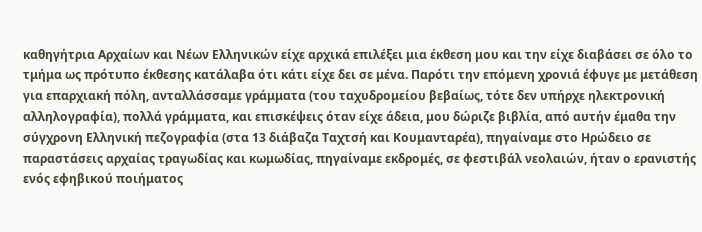καθηγήτρια Αρχαίων και Νέων Ελληνικών είχε αρχικά επιλέξει μια έκθεση μου και την είχε διαβάσει σε όλο το τμήμα ως πρότυπο έκθεσης κατάλαβα ότι κάτι είχε δει σε μένα. Παρότι την επόμενη χρονιά έφυγε με μετάθεση για επαρχιακή πόλη, ανταλλάσσαμε γράμματα (του ταχυδρομείου βεβαίως, τότε δεν υπήρχε ηλεκτρονική αλληλογραφία), πολλά γράμματα, και επισκέψεις όταν είχε άδεια, μου δώριζε βιβλία, από αυτήν έμαθα την σύγχρονη Ελληνική πεζογραφία (στα 13 διάβαζα Ταχτσή και Κουμανταρέα), πηγαίναμε στο Ηρώδειο σε παραστάσεις αρχαίας τραγωδίας και κωμωδίας, πηγαίναμε εκδρομές, σε φεστιβάλ νεολαιών, ήταν ο ερανιστής ενός εφηβικού ποιήματος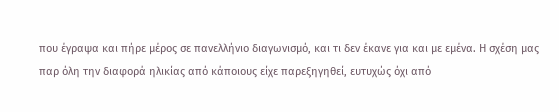που έγραψα και πήρε μέρος σε πανελλήνιο διαγωνισμό, και τι δεν έκανε για και με εμένα. Η σχέση μας παρ όλη την διαφορά ηλικίας από κάποιους είχε παρεξηγηθεί, ευτυχώς όχι από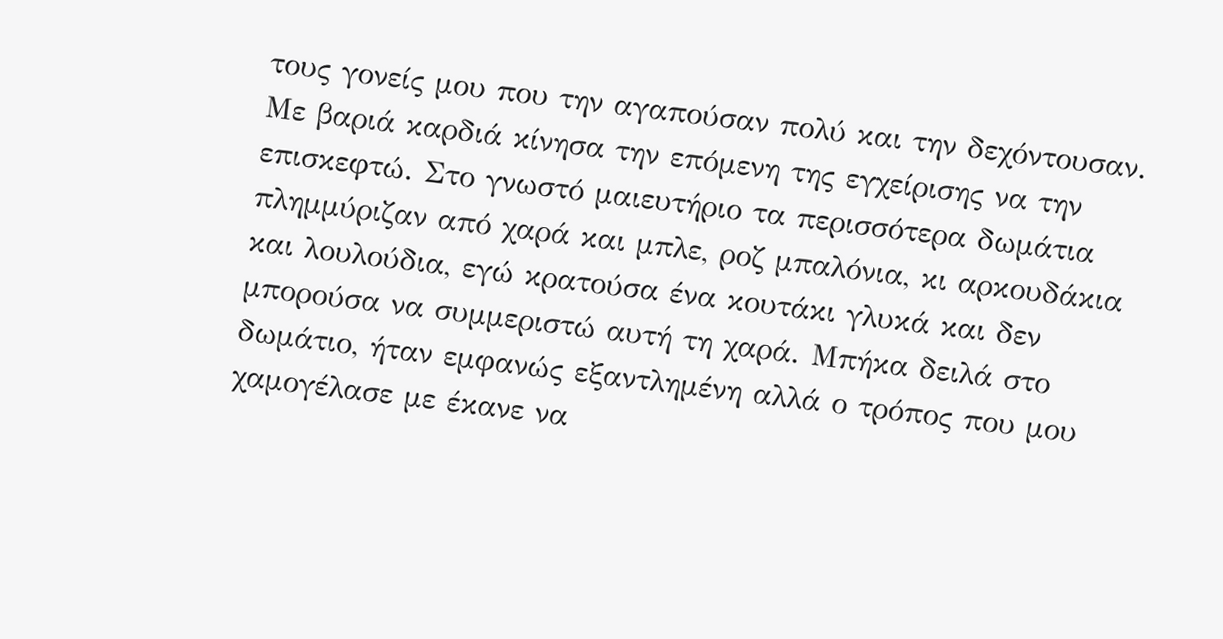τους γονείς μου που την αγαπούσαν πολύ και την δεχόντουσαν.
Με βαριά καρδιά κίνησα την επόμενη της εγχείρισης να την επισκεφτώ. Στο γνωστό μαιευτήριο τα περισσότερα δωμάτια πλημμύριζαν από χαρά και μπλε, ροζ μπαλόνια, κι αρκουδάκια και λουλούδια, εγώ κρατούσα ένα κουτάκι γλυκά και δεν μπορούσα να συμμεριστώ αυτή τη χαρά. Μπήκα δειλά στο δωμάτιο, ήταν εμφανώς εξαντλημένη αλλά ο τρόπος που μου χαμογέλασε με έκανε να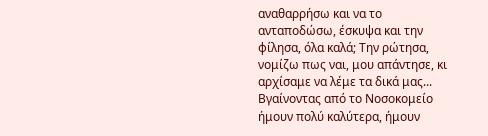αναθαρρήσω και να το ανταποδώσω, έσκυψα και την φίλησα, όλα καλά; Την ρώτησα, νομίζω πως ναι, μου απάντησε, κι αρχίσαμε να λέμε τα δικά μας...
Βγαίνοντας από το Νοσοκομείο ήμουν πολύ καλύτερα, ήμουν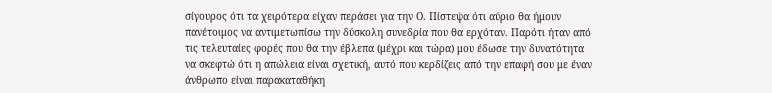σίγουρος ότι τα χειρότερα είχαν περάσει για την Ο. Πίστεψα ότι αύριο θα ήμουν πανέτοιμος να αντιμετωπίσω την δύσκολη συνεδρία που θα ερχόταν. Παρότι ήταν από τις τελευταίες φορές που θα την έβλεπα (μέχρι και τώρα) μου έδωσε την δυνατότητα να σκεφτώ ότι η απώλεια είναι σχετική, αυτό που κερδίζεις από την επαφή σου με έναν άνθρωπο είναι παρακαταθήκη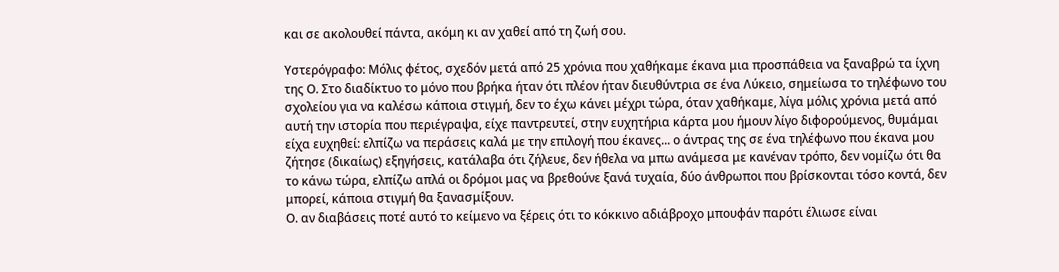και σε ακολουθεί πάντα, ακόμη κι αν χαθεί από τη ζωή σου.

Υστερόγραφο: Μόλις φέτος, σχεδόν μετά από 25 χρόνια που χαθήκαμε έκανα μια προσπάθεια να ξαναβρώ τα ίχνη της Ο. Στο διαδίκτυο το μόνο που βρήκα ήταν ότι πλέον ήταν διευθύντρια σε ένα Λύκειο, σημείωσα το τηλέφωνο του σχολείου για να καλέσω κάποια στιγμή, δεν το έχω κάνει μέχρι τώρα, όταν χαθήκαμε, λίγα μόλις χρόνια μετά από αυτή την ιστορία που περιέγραψα, είχε παντρευτεί, στην ευχητήρια κάρτα μου ήμουν λίγο διφορούμενος, θυμάμαι είχα ευχηθεί: ελπίζω να περάσεις καλά με την επιλογή που έκανες... ο άντρας της σε ένα τηλέφωνο που έκανα μου ζήτησε (δικαίως) εξηγήσεις, κατάλαβα ότι ζήλευε, δεν ήθελα να μπω ανάμεσα με κανέναν τρόπο, δεν νομίζω ότι θα το κάνω τώρα, ελπίζω απλά οι δρόμοι μας να βρεθούνε ξανά τυχαία, δύο άνθρωποι που βρίσκονται τόσο κοντά, δεν μπορεί, κάποια στιγμή θα ξανασμίξουν.
Ο. αν διαβάσεις ποτέ αυτό το κείμενο να ξέρεις ότι το κόκκινο αδιάβροχο μπουφάν παρότι έλιωσε είναι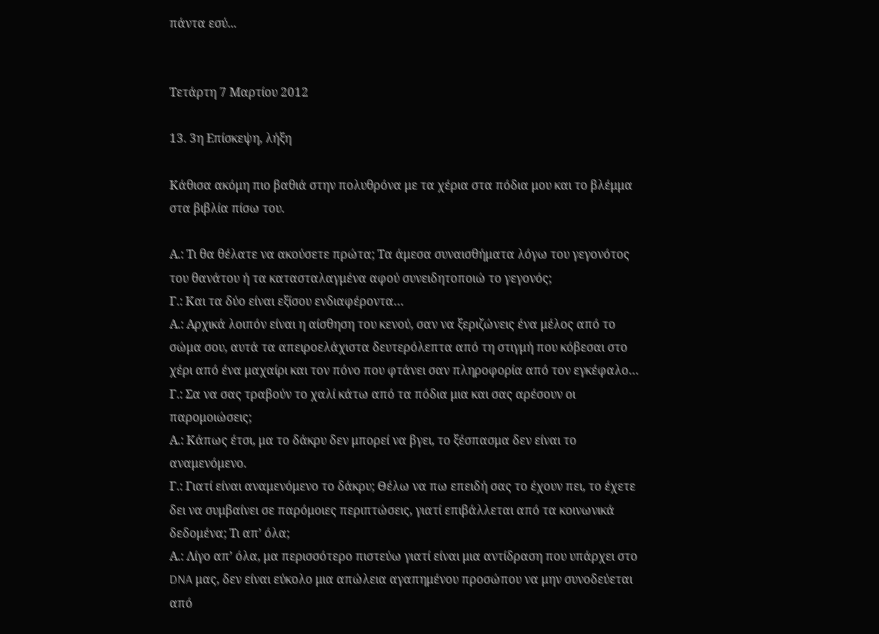πάντα εσύ...


Τετάρτη 7 Μαρτίου 2012

13. 3η Επίσκεψη, λήξη

Κάθισα ακόμη πιο βαθιά στην πολυθρόνα με τα χέρια στα πόδια μου και το βλέμμα στα βιβλία πίσω του.

Α.: Τι θα θέλατε να ακούσετε πρώτα; Τα άμεσα συναισθήματα λόγω του γεγονότος του θανάτου ή τα κατασταλαγμένα αφού συνειδητοποιώ το γεγονός;
Γ.: Και τα δύο είναι εξίσου ενδιαφέροντα…
Α.: Αρχικά λοιπόν είναι η αίσθηση του κενού, σαν να ξεριζώνεις ένα μέλος από το σώμα σου, αυτά τα απειροελάχιστα δευτερόλεπτα από τη στιγμή που κόβεσαι στο χέρι από ένα μαχαίρι και τον πόνο που φτάνει σαν πληροφορία από τον εγκέφαλο…
Γ.: Σα να σας τραβούν το χαλί κάτω από τα πόδια μια και σας αρέσουν οι παρομοιώσεις;
Α.: Κάπως έτσι, μα το δάκρυ δεν μπορεί να βγει, το ξέσπασμα δεν είναι το αναμενόμενο.
Γ.: Γιατί είναι αναμενόμενο το δάκρυ; Θέλω να πω επειδή σας το έχουν πει, το έχετε δει να συμβαίνει σε παρόμοιες περιπτώσεις, γιατί επιβάλλεται από τα κοινωνικά δεδομένα; Τι απ’ όλα;
Α.: Λίγο απ’ όλα, μα περισσότερο πιστεύω γιατί είναι μια αντίδραση που υπάρχει στο DNA μας, δεν είναι εύκολο μια απώλεια αγαπημένου προσώπου να μην συνοδεύεται από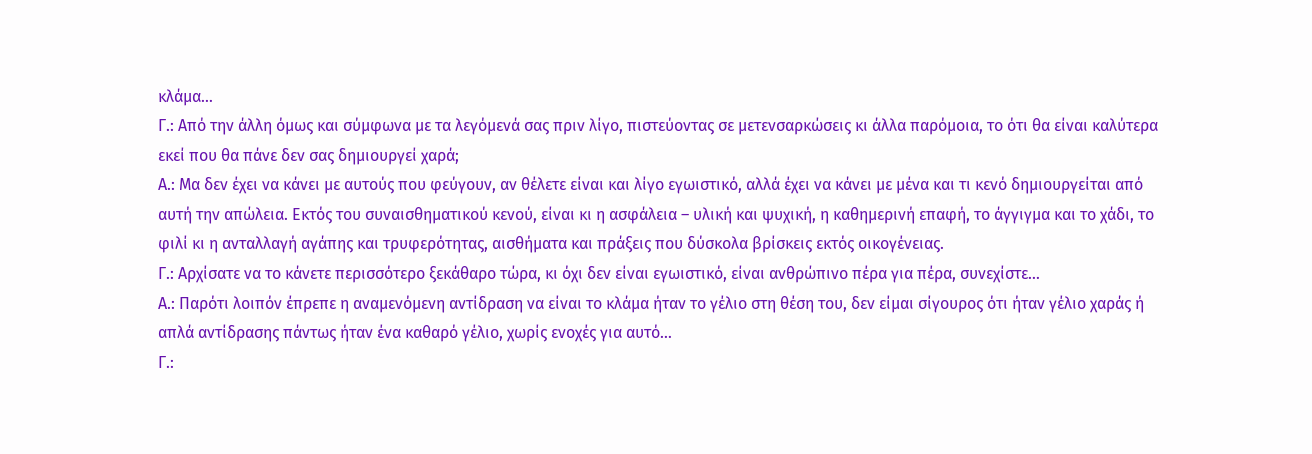κλάμα…
Γ.: Από την άλλη όμως και σύμφωνα με τα λεγόμενά σας πριν λίγο, πιστεύοντας σε μετενσαρκώσεις κι άλλα παρόμοια, το ότι θα είναι καλύτερα εκεί που θα πάνε δεν σας δημιουργεί χαρά;
Α.: Μα δεν έχει να κάνει με αυτούς που φεύγουν, αν θέλετε είναι και λίγο εγωιστικό, αλλά έχει να κάνει με μένα και τι κενό δημιουργείται από αυτή την απώλεια. Εκτός του συναισθηματικού κενού, είναι κι η ασφάλεια – υλική και ψυχική, η καθημερινή επαφή, το άγγιγμα και το χάδι, το φιλί κι η ανταλλαγή αγάπης και τρυφερότητας, αισθήματα και πράξεις που δύσκολα βρίσκεις εκτός οικογένειας.
Γ.: Αρχίσατε να το κάνετε περισσότερο ξεκάθαρο τώρα, κι όχι δεν είναι εγωιστικό, είναι ανθρώπινο πέρα για πέρα, συνεχίστε…
Α.: Παρότι λοιπόν έπρεπε η αναμενόμενη αντίδραση να είναι το κλάμα ήταν το γέλιο στη θέση του, δεν είμαι σίγουρος ότι ήταν γέλιο χαράς ή απλά αντίδρασης πάντως ήταν ένα καθαρό γέλιο, χωρίς ενοχές για αυτό…
Γ.: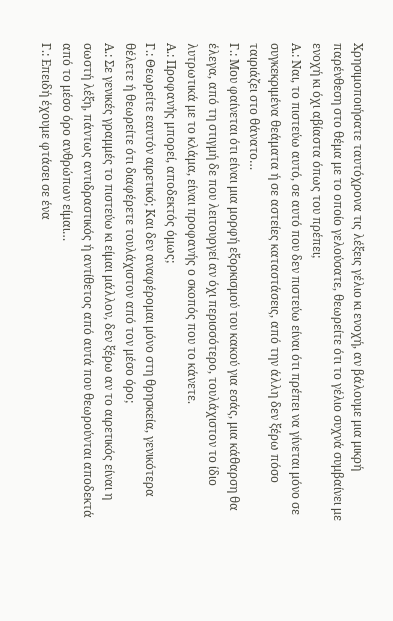Χρησιμοποιήσατε ταυτόχρονα τις λέξεις γέλιο κι ενοχή, αν βάλουμε μια μικρή παρένθεση στο θέμα με το οποίο γελούσατε, θεωρείτε ότι το γέλιο συχνά συμβαίνει με ενοχή κι όχι αβίαστα όπως του πρέπει;
Α.: Ναι, το πιστεύω αυτό, σε αυτό που δεν πιστεύω είναι ότι πρέπει να γίνεται μόνο σε συγκεκριμένα θεάματα ή σε αστείες καταστάσεις, από την άλλη δεν ξέρω πόσο ταιριάζει στο θάνατο…
Γ.: Μου φαίνεται ότι είναι μια μορφή εξορκισμού του κακού για εσάς, μια κάθαρση θα έλεγα, από τη στιγμή δε που λειτουργεί αν όχι περισσότερο, τουλάχιστον το ίδιο λυτρωτικά με το κλάμα, είναι προφανής ο σκοπός που το κάνετε.
Α.: Προφανής μπορεί, αποδεκτός όμως;
Γ.: Θεωρείτε εαυτόν αιρετικό; Και δεν αναφέρομαι μόνο στη θρησκεία, γενικότερα θέλετε ή θεωρείτε ότι διαφέρετε τουλάχιστον από τον μέσο όρο;
Α.: Σε γενικές γραμμές το πιστεύω κι είμαι μάλλον, δεν ξέρω αν το αιρετικός είναι η σωστή λέξη, πάντως αντιδραστικός ή αντίθετος από αυτά που θεωρούνται αποδεκτά από το μέσο όρο ανθρώπων είμαι…
Γ.: Επειδή έχουμε φτάσει σε ένα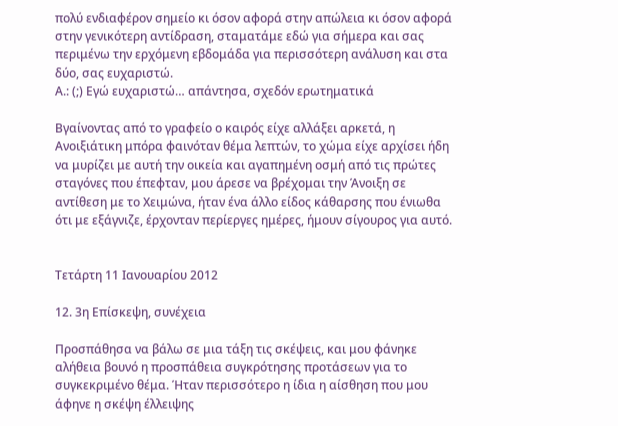πολύ ενδιαφέρον σημείο κι όσον αφορά στην απώλεια κι όσον αφορά στην γενικότερη αντίδραση, σταματάμε εδώ για σήμερα και σας περιμένω την ερχόμενη εβδομάδα για περισσότερη ανάλυση και στα δύο, σας ευχαριστώ.
Α.: (;) Εγώ ευχαριστώ… απάντησα, σχεδόν ερωτηματικά

Βγαίνοντας από το γραφείο ο καιρός είχε αλλάξει αρκετά, η Ανοιξιάτικη μπόρα φαινόταν θέμα λεπτών, το χώμα είχε αρχίσει ήδη να μυρίζει με αυτή την οικεία και αγαπημένη οσμή από τις πρώτες σταγόνες που έπεφταν, μου άρεσε να βρέχομαι την Άνοιξη σε αντίθεση με το Χειμώνα, ήταν ένα άλλο είδος κάθαρσης που ένιωθα ότι με εξάγνιζε, έρχονταν περίεργες ημέρες, ήμουν σίγουρος για αυτό.


Τετάρτη 11 Ιανουαρίου 2012

12. 3η Επίσκεψη, συνέχεια

Προσπάθησα να βάλω σε μια τάξη τις σκέψεις, και μου φάνηκε αλήθεια βουνό η προσπάθεια συγκρότησης προτάσεων για το συγκεκριμένο θέμα. Ήταν περισσότερο η ίδια η αίσθηση που μου άφηνε η σκέψη έλλειψης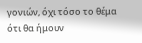γονιών, όχι τόσο το θέμα ότι θα ήμουν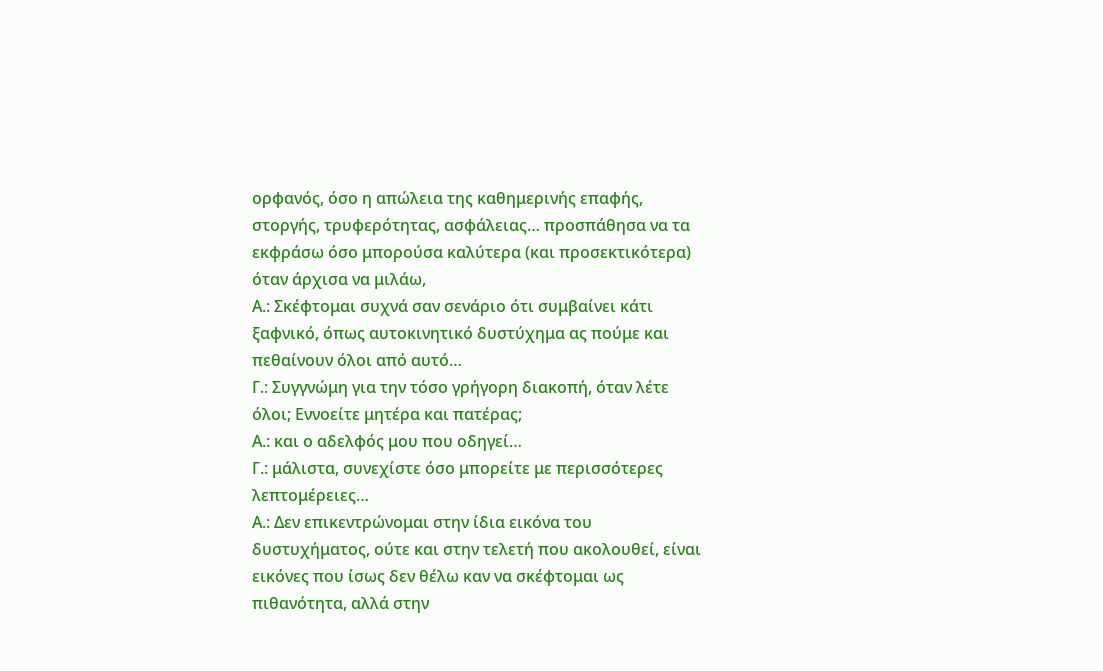ορφανός, όσο η απώλεια της καθημερινής επαφής, στοργής, τρυφερότητας, ασφάλειας… προσπάθησα να τα εκφράσω όσο μπορούσα καλύτερα (και προσεκτικότερα) όταν άρχισα να μιλάω,
Α.: Σκέφτομαι συχνά σαν σενάριο ότι συμβαίνει κάτι ξαφνικό, όπως αυτοκινητικό δυστύχημα ας πούμε και πεθαίνουν όλοι από αυτό…
Γ.: Συγγνώμη για την τόσο γρήγορη διακοπή, όταν λέτε όλοι; Εννοείτε μητέρα και πατέρας;
Α.: και ο αδελφός μου που οδηγεί…
Γ.: μάλιστα, συνεχίστε όσο μπορείτε με περισσότερες λεπτομέρειες…
Α.: Δεν επικεντρώνομαι στην ίδια εικόνα του δυστυχήματος, ούτε και στην τελετή που ακολουθεί, είναι εικόνες που ίσως δεν θέλω καν να σκέφτομαι ως πιθανότητα, αλλά στην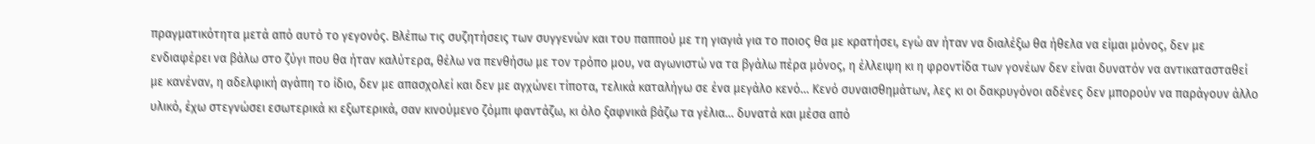πραγματικότητα μετά από αυτό το γεγονός. Βλέπω τις συζητήσεις των συγγενών και του παππού με τη γιαγιά για το ποιος θα με κρατήσει, εγώ αν ήταν να διαλέξω θα ήθελα να είμαι μόνος, δεν με ενδιαφέρει να βάλω στο ζύγι που θα ήταν καλύτερα, θέλω να πενθήσω με τον τρόπο μου, να αγωνιστώ να τα βγάλω πέρα μόνος, η έλλειψη κι η φροντίδα των γονέων δεν είναι δυνατόν να αντικατασταθεί με κανέναν, η αδελφική αγάπη το ίδιο, δεν με απασχολεί και δεν με αγχώνει τίποτα, τελικά καταλήγω σε ένα μεγάλο κενό… Κενό συναισθημάτων, λες κι οι δακρυγόνοι αδένες δεν μπορούν να παράγουν άλλο υλικό, έχω στεγνώσει εσωτερικά κι εξωτερικά, σαν κινούμενο ζόμπι φαντάζω, κι όλο ξαφνικά βάζω τα γέλια… δυνατά και μέσα από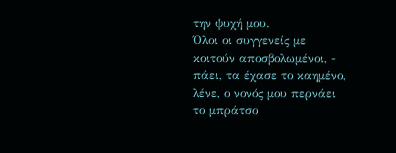την ψυχή μου.
Όλοι οι συγγενείς με κοιτούν αποσβολωμένοι, - πάει, τα έχασε το καημένο, λένε, ο νονός μου περνάει το μπράτσο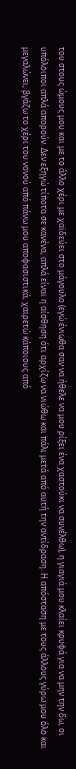του στους ώμους μου και με το άλλο χέρι με χαϊδεύει στο μάγουλο (εγώ ένιωθα σαν να ήθελε να μου ρίξει ένα χαστούκι να συνέλθω), η γιαγιά μου κλαίει κρυφά για να μην την δω, οι υπόλοιποι απλά απορούν. Δεν εξηγώ τίποτα σε κανένα, απλά είναι η αίσθηση ότι αρχίζω να νιώθω και πάλι μετά από αυτή την αντίδραση. Η απόσταση με τους άλλους γύρω μου όλο και μεγαλώνει, βγάζω το χέρι του νονού από πάνω μου αποφασιστικά, χαιρετώ κάποιους από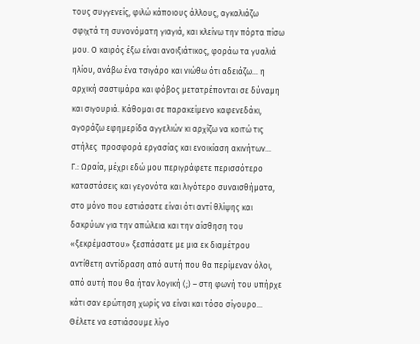τους συγγενείς, φιλώ κάποιους άλλους, αγκαλιάζω σφιχτά τη συνονόματη γιαγιά, και κλείνω την πόρτα πίσω μου. Ο καιρός έξω είναι ανοιξιάτικος, φοράω τα γυαλιά ηλίου, ανάβω ένα τσιγάρο και νιώθω ότι αδειάζω… η αρχική σαστιμάρα και φόβος μετατρέπονται σε δύναμη και σιγουριά. Κάθομαι σε παρακείμενο καφενεδάκι, αγοράζω εφημερίδα αγγελιών κι αρχίζω να κοιτώ τις στήλες  προσφορά εργασίας και ενοικίαση ακινήτων…
Γ.: Ωραία, μέχρι εδώ μου περιγράφετε περισσότερο καταστάσεις και γεγονότα και λιγότερο συναισθήματα, στο μόνο που εστιάσατε είναι ότι αντί θλίψης και δακρύων για την απώλεια και την αίσθηση του «ξεκρέμαστου» ξεσπάσατε με μια εκ διαμέτρου αντίθετη αντίδραση από αυτή που θα περίμεναν όλοι, από αυτή που θα ήταν λογική (;) – στη φωνή του υπήρχε κάτι σαν ερώτηση χωρίς να είναι και τόσο σίγουρο… Θέλετε να εστιάσουμε λίγο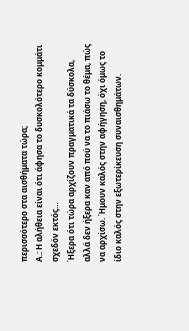περισσότερο στα αισθήματα τώρα;
Α.: Η αλήθεια είναι ότι άφησα το δυσκολότερο κομμάτι σχεδόν εκτός…
Ήξερα ότι τώρα αρχίζουν πραγματικά τα δύσκολα, αλλά δεν ήξερα καν από πού να το πιάσω το θέμα, πώς να αρχίσω. Ήμουν καλός στην αφήγηση, όχι όμως το ίδιο καλός στην εξωτερίκευση συναισθημάτων.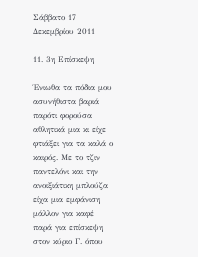Σάββατο 17 Δεκεμβρίου 2011

11. 3η Επίσκεψη

Ένιωθα τα πόδια μου ασυνήθιστα βαριά παρότι φορούσα αθλητικά μια κι είχε φτιάξει για τα καλά ο καιρός. Με το τζιν παντελόνι και την ανοιξιάτικη μπλούζα είχα μια εμφάνιση μάλλον για καφέ παρά για επίσκεψη στον κύριο Γ. όπου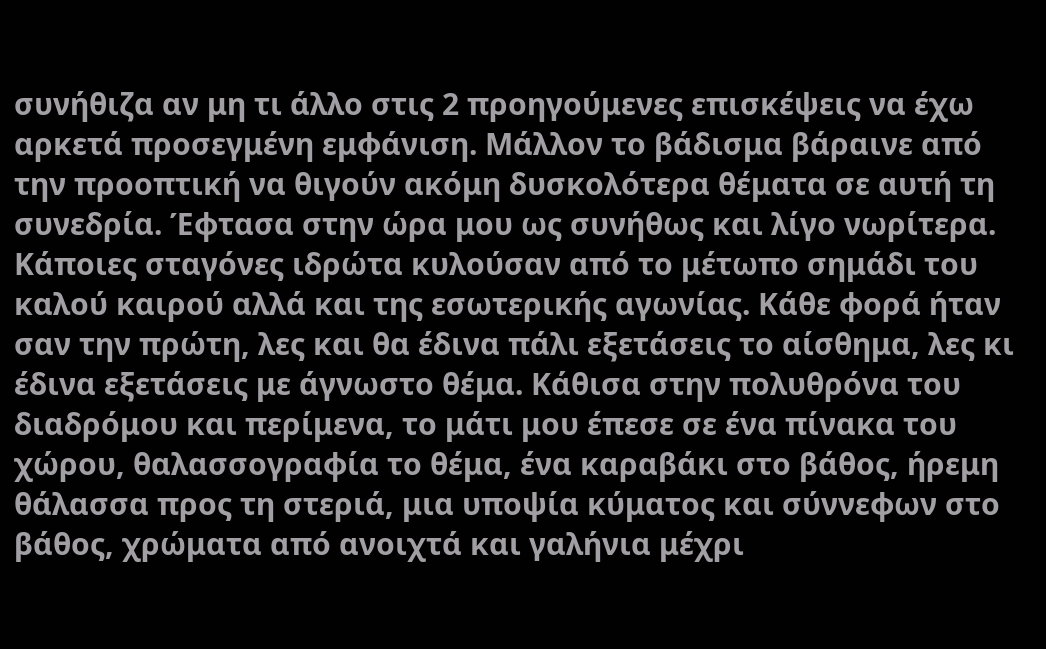συνήθιζα αν μη τι άλλο στις 2 προηγούμενες επισκέψεις να έχω αρκετά προσεγμένη εμφάνιση. Μάλλον το βάδισμα βάραινε από την προοπτική να θιγούν ακόμη δυσκολότερα θέματα σε αυτή τη συνεδρία. Έφτασα στην ώρα μου ως συνήθως και λίγο νωρίτερα. Κάποιες σταγόνες ιδρώτα κυλούσαν από το μέτωπο σημάδι του καλού καιρού αλλά και της εσωτερικής αγωνίας. Κάθε φορά ήταν σαν την πρώτη, λες και θα έδινα πάλι εξετάσεις το αίσθημα, λες κι έδινα εξετάσεις με άγνωστο θέμα. Κάθισα στην πολυθρόνα του διαδρόμου και περίμενα, το μάτι μου έπεσε σε ένα πίνακα του χώρου, θαλασσογραφία το θέμα, ένα καραβάκι στο βάθος, ήρεμη θάλασσα προς τη στεριά, μια υποψία κύματος και σύννεφων στο βάθος, χρώματα από ανοιχτά και γαλήνια μέχρι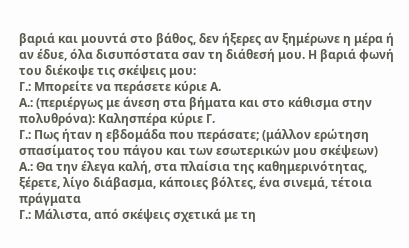βαριά και μουντά στο βάθος, δεν ήξερες αν ξημέρωνε η μέρα ή αν έδυε, όλα δισυπόστατα σαν τη διάθεσή μου. Η βαριά φωνή του διέκοψε τις σκέψεις μου:
Γ.: Μπορείτε να περάσετε κύριε Α.
Α.: (περιέργως με άνεση στα βήματα και στο κάθισμα στην πολυθρόνα): Καλησπέρα κύριε Γ.
Γ.: Πως ήταν η εβδομάδα που περάσατε; (μάλλον ερώτηση σπασίματος του πάγου και των εσωτερικών μου σκέψεων)
Α.: Θα την έλεγα καλή, στα πλαίσια της καθημερινότητας, ξέρετε, λίγο διάβασμα, κάποιες βόλτες, ένα σινεμά, τέτοια πράγματα
Γ.: Μάλιστα, από σκέψεις σχετικά με τη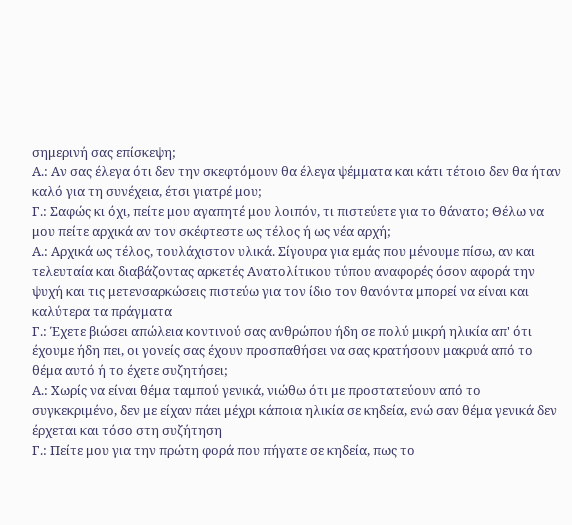σημερινή σας επίσκεψη;
Α.: Αν σας έλεγα ότι δεν την σκεφτόμουν θα έλεγα ψέμματα και κάτι τέτοιο δεν θα ήταν καλό για τη συνέχεια, έτσι γιατρέ μου;
Γ.: Σαφώς κι όχι, πείτε μου αγαπητέ μου λοιπόν, τι πιστεύετε για το θάνατο; Θέλω να μου πείτε αρχικά αν τον σκέφτεστε ως τέλος ή ως νέα αρχή;
Α.: Αρχικά ως τέλος, τουλάχιστον υλικά. Σίγουρα για εμάς που μένουμε πίσω, αν και τελευταία και διαβάζοντας αρκετές Ανατολίτικου τύπου αναφορές όσον αφορά την ψυχή και τις μετενσαρκώσεις πιστεύω για τον ίδιο τον θανόντα μπορεί να είναι και καλύτερα τα πράγματα
Γ.: Έχετε βιώσει απώλεια κοντινού σας ανθρώπου ήδη σε πολύ μικρή ηλικία απ' ότι έχουμε ήδη πει, οι γονείς σας έχουν προσπαθήσει να σας κρατήσουν μακρυά από το θέμα αυτό ή το έχετε συζητήσει;
Α.: Χωρίς να είναι θέμα ταμπού γενικά, νιώθω ότι με προστατεύουν από το συγκεκριμένο, δεν με είχαν πάει μέχρι κάποια ηλικία σε κηδεία, ενώ σαν θέμα γενικά δεν έρχεται και τόσο στη συζήτηση
Γ.: Πείτε μου για την πρώτη φορά που πήγατε σε κηδεία, πως το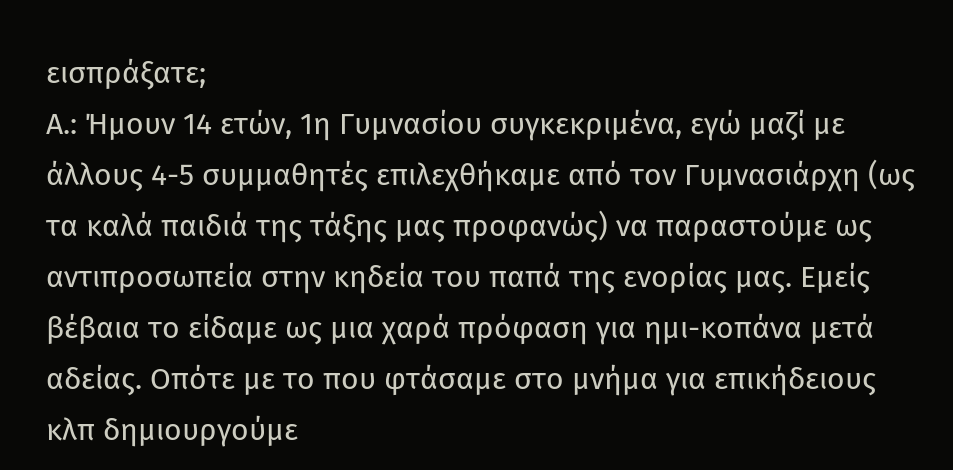εισπράξατε;
Α.: Ήμουν 14 ετών, 1η Γυμνασίου συγκεκριμένα, εγώ μαζί με άλλους 4-5 συμμαθητές επιλεχθήκαμε από τον Γυμνασιάρχη (ως τα καλά παιδιά της τάξης μας προφανώς) να παραστούμε ως αντιπροσωπεία στην κηδεία του παπά της ενορίας μας. Εμείς βέβαια το είδαμε ως μια χαρά πρόφαση για ημι-κοπάνα μετά αδείας. Οπότε με το που φτάσαμε στο μνήμα για επικήδειους κλπ δημιουργούμε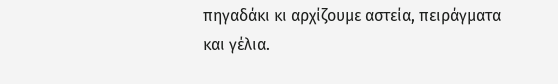πηγαδάκι κι αρχίζουμε αστεία, πειράγματα και γέλια.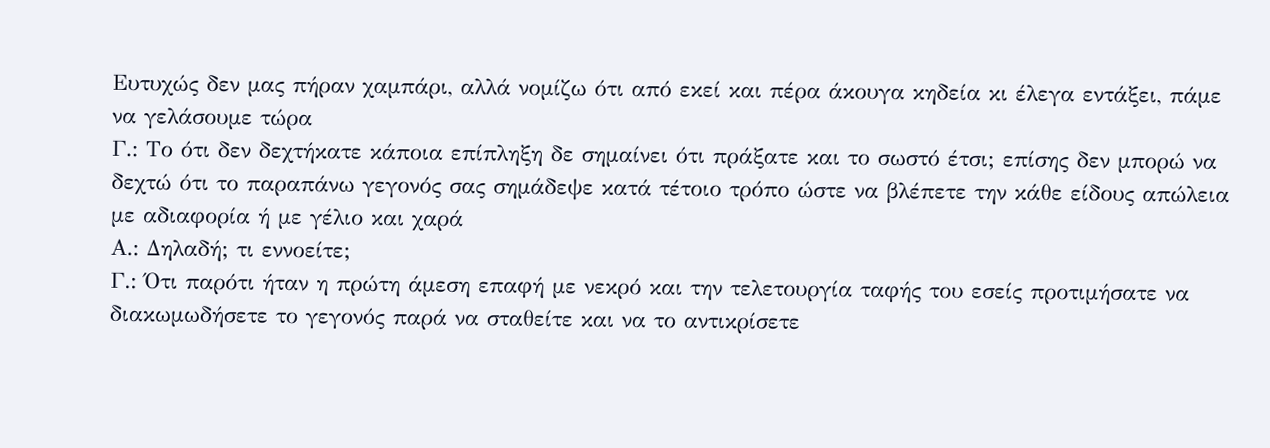Ευτυχώς δεν μας πήραν χαμπάρι, αλλά νομίζω ότι από εκεί και πέρα άκουγα κηδεία κι έλεγα εντάξει, πάμε να γελάσουμε τώρα
Γ.: Το ότι δεν δεχτήκατε κάποια επίπληξη δε σημαίνει ότι πράξατε και το σωστό έτσι; επίσης δεν μπορώ να δεχτώ ότι το παραπάνω γεγονός σας σημάδεψε κατά τέτοιο τρόπο ώστε να βλέπετε την κάθε είδους απώλεια με αδιαφορία ή με γέλιο και χαρά
Α.: Δηλαδή; τι εννοείτε;
Γ.: Ότι παρότι ήταν η πρώτη άμεση επαφή με νεκρό και την τελετουργία ταφής του εσείς προτιμήσατε να διακωμωδήσετε το γεγονός παρά να σταθείτε και να το αντικρίσετε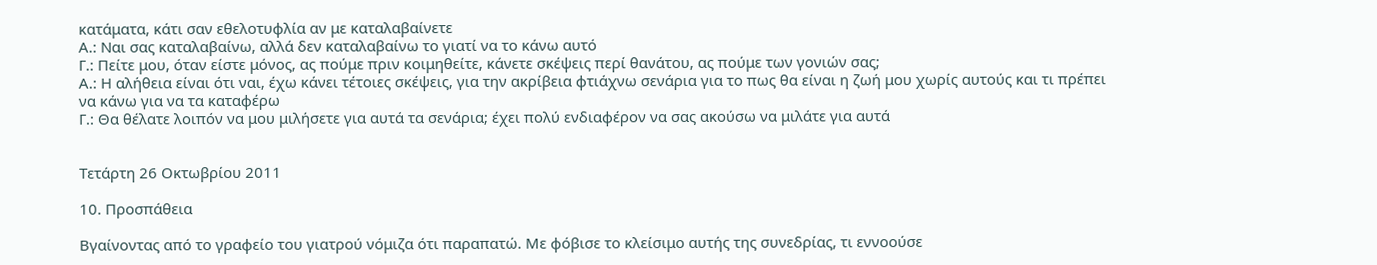κατάματα, κάτι σαν εθελοτυφλία αν με καταλαβαίνετε
Α.: Ναι σας καταλαβαίνω, αλλά δεν καταλαβαίνω το γιατί να το κάνω αυτό
Γ.: Πείτε μου, όταν είστε μόνος, ας πούμε πριν κοιμηθείτε, κάνετε σκέψεις περί θανάτου, ας πούμε των γονιών σας;
Α.: Η αλήθεια είναι ότι ναι, έχω κάνει τέτοιες σκέψεις, για την ακρίβεια φτιάχνω σενάρια για το πως θα είναι η ζωή μου χωρίς αυτούς και τι πρέπει να κάνω για να τα καταφέρω
Γ.: Θα θέλατε λοιπόν να μου μιλήσετε για αυτά τα σενάρια; έχει πολύ ενδιαφέρον να σας ακούσω να μιλάτε για αυτά


Τετάρτη 26 Οκτωβρίου 2011

10. Προσπάθεια

Βγαίνοντας από το γραφείο του γιατρού νόμιζα ότι παραπατώ. Με φόβισε το κλείσιμο αυτής της συνεδρίας, τι εννοούσε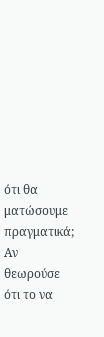ότι θα ματώσουμε πραγματικά; Αν θεωρούσε ότι το να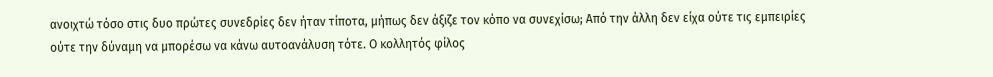ανοιχτώ τόσο στις δυο πρώτες συνεδρίες δεν ήταν τίποτα, μήπως δεν άξιζε τον κόπο να συνεχίσω; Από την άλλη δεν είχα ούτε τις εμπειρίες ούτε την δύναμη να μπορέσω να κάνω αυτοανάλυση τότε. Ο κολλητός φίλος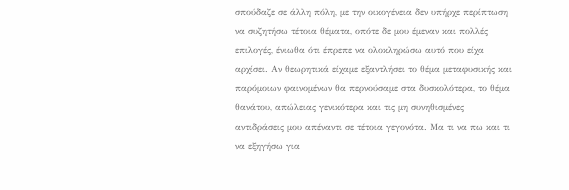σπούδαζε σε άλλη πόλη, με την οικογένεια δεν υπήρχε περίπτωση να συζητήσω τέτοια θέματα, οπότε δε μου έμεναν και πολλές επιλογές, ένιωθα ότι έπρεπε να ολοκληρώσω αυτό που είχα αρχίσει. Αν θεωρητικά είχαμε εξαντλήσει το θέμα μεταφυσικής και παρόμοιων φαινομένων θα περνούσαμε στα δυσκολότερα, το θέμα θανάτου, απώλειας γενικότερα και τις μη συνηθισμένες αντιδράσεις μου απέναντι σε τέτοια γεγονότα. Μα τι να πω και τι να εξηγήσω για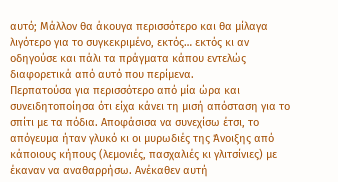αυτό; Μάλλον θα άκουγα περισσότερο και θα μίλαγα λιγότερο για το συγκεκριμένο, εκτός… εκτός κι αν οδηγούσε και πάλι τα πράγματα κάπου εντελώς διαφορετικά από αυτό που περίμενα.
Περπατούσα για περισσότερο από μία ώρα και συνειδητοποίησα ότι είχα κάνει τη μισή απόσταση για το σπίτι με τα πόδια. Αποφάσισα να συνεχίσω έτσι, το απόγευμα ήταν γλυκό κι οι μυρωδιές της Άνοιξης από κάποιους κήπους (λεμονιές, πασχαλιές κι γλιτσίνιες) με έκαναν να αναθαρρήσω. Ανέκαθεν αυτή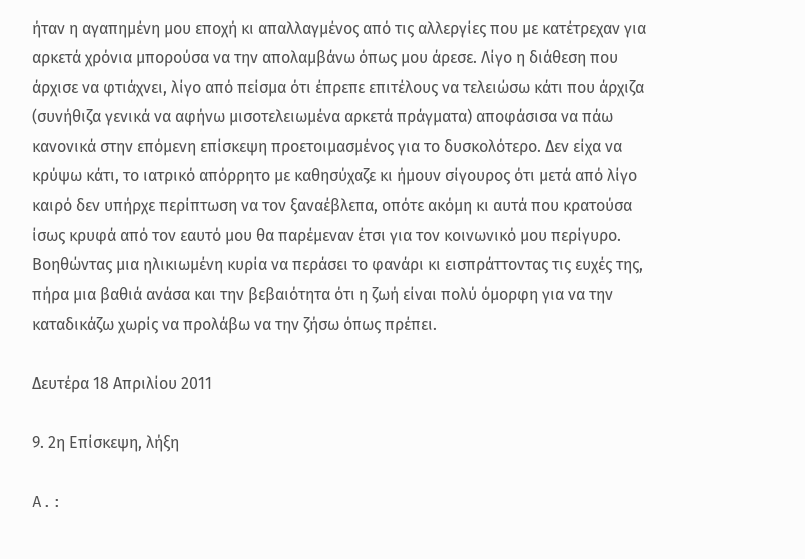ήταν η αγαπημένη μου εποχή κι απαλλαγμένος από τις αλλεργίες που με κατέτρεχαν για αρκετά χρόνια μπορούσα να την απολαμβάνω όπως μου άρεσε. Λίγο η διάθεση που άρχισε να φτιάχνει, λίγο από πείσμα ότι έπρεπε επιτέλους να τελειώσω κάτι που άρχιζα (συνήθιζα γενικά να αφήνω μισοτελειωμένα αρκετά πράγματα) αποφάσισα να πάω κανονικά στην επόμενη επίσκεψη προετοιμασμένος για το δυσκολότερο. Δεν είχα να κρύψω κάτι, το ιατρικό απόρρητο με καθησύχαζε κι ήμουν σίγουρος ότι μετά από λίγο καιρό δεν υπήρχε περίπτωση να τον ξαναέβλεπα, οπότε ακόμη κι αυτά που κρατούσα ίσως κρυφά από τον εαυτό μου θα παρέμεναν έτσι για τον κοινωνικό μου περίγυρο.
Βοηθώντας μια ηλικιωμένη κυρία να περάσει το φανάρι κι εισπράττοντας τις ευχές της, πήρα μια βαθιά ανάσα και την βεβαιότητα ότι η ζωή είναι πολύ όμορφη για να την καταδικάζω χωρίς να προλάβω να την ζήσω όπως πρέπει.

Δευτέρα 18 Απριλίου 2011

9. 2η Επίσκεψη, λήξη

A.: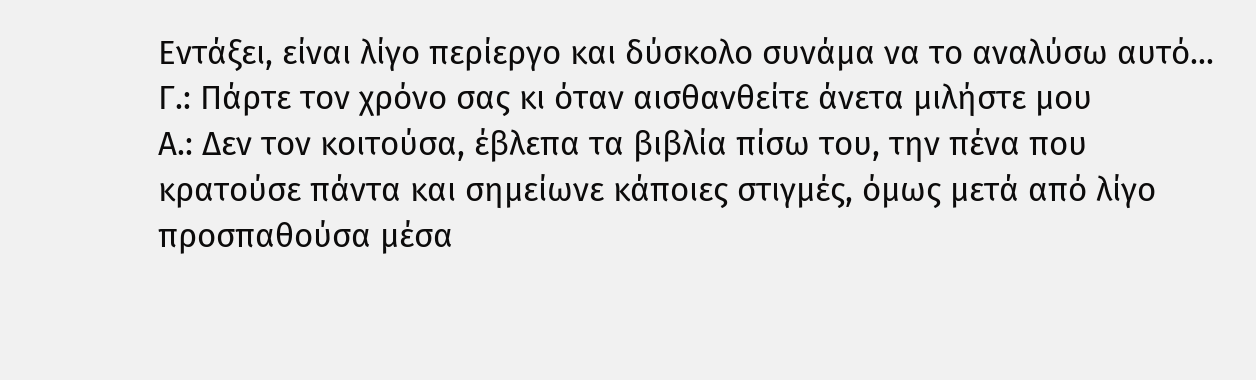Εντάξει, είναι λίγο περίεργο και δύσκολο συνάμα να το αναλύσω αυτό...
Γ.: Πάρτε τον χρόνο σας κι όταν αισθανθείτε άνετα μιλήστε μου
Α.: Δεν τον κοιτούσα, έβλεπα τα βιβλία πίσω του, την πένα που κρατούσε πάντα και σημείωνε κάποιες στιγμές, όμως μετά από λίγο προσπαθούσα μέσα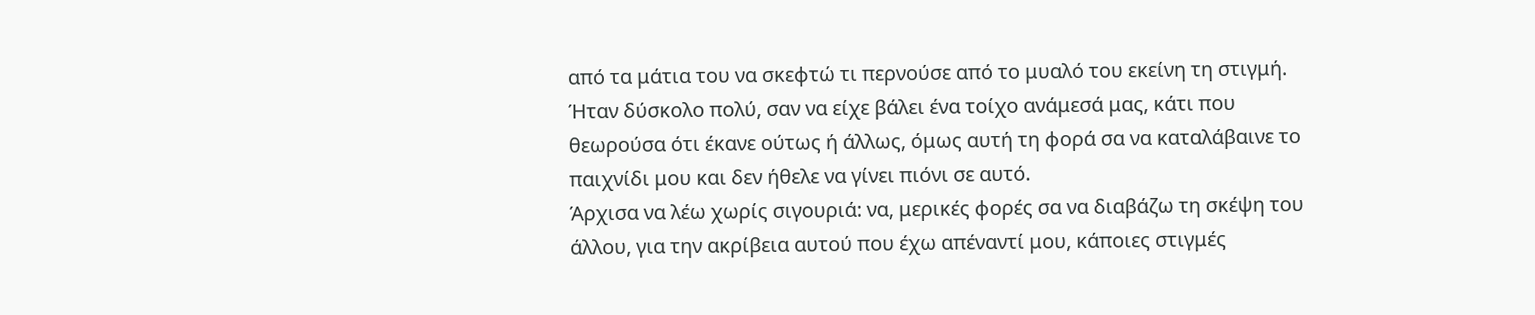από τα μάτια του να σκεφτώ τι περνούσε από το μυαλό του εκείνη τη στιγμή. Ήταν δύσκολο πολύ, σαν να είχε βάλει ένα τοίχο ανάμεσά μας, κάτι που θεωρούσα ότι έκανε ούτως ή άλλως, όμως αυτή τη φορά σα να καταλάβαινε το παιχνίδι μου και δεν ήθελε να γίνει πιόνι σε αυτό.
Άρχισα να λέω χωρίς σιγουριά: να, μερικές φορές σα να διαβάζω τη σκέψη του άλλου, για την ακρίβεια αυτού που έχω απέναντί μου, κάποιες στιγμές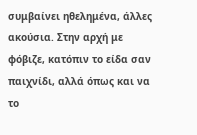συμβαίνει ηθελημένα, άλλες ακούσια. Στην αρχή με φόβιζε, κατόπιν το είδα σαν παιχνίδι, αλλά όπως και να το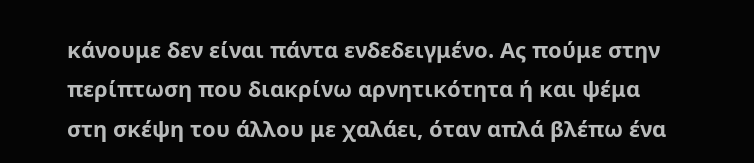κάνουμε δεν είναι πάντα ενδεδειγμένο. Ας πούμε στην περίπτωση που διακρίνω αρνητικότητα ή και ψέμα στη σκέψη του άλλου με χαλάει, όταν απλά βλέπω ένα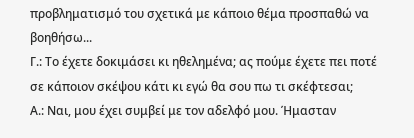προβληματισμό του σχετικά με κάποιο θέμα προσπαθώ να βοηθήσω...
Γ.: Το έχετε δοκιμάσει κι ηθελημένα; ας πούμε έχετε πει ποτέ σε κάποιον σκέψου κάτι κι εγώ θα σου πω τι σκέφτεσαι;
Α.: Ναι, μου έχει συμβεί με τον αδελφό μου. Ήμασταν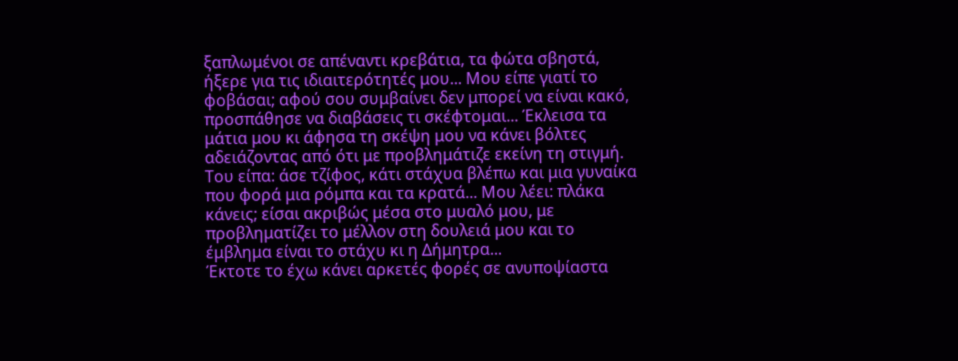ξαπλωμένοι σε απέναντι κρεβάτια, τα φώτα σβηστά, ήξερε για τις ιδιαιτερότητές μου... Μου είπε γιατί το φοβάσαι; αφού σου συμβαίνει δεν μπορεί να είναι κακό, προσπάθησε να διαβάσεις τι σκέφτομαι... Έκλεισα τα μάτια μου κι άφησα τη σκέψη μου να κάνει βόλτες αδειάζοντας από ότι με προβλημάτιζε εκείνη τη στιγμή. Του είπα: άσε τζίφος, κάτι στάχυα βλέπω και μια γυναίκα που φορά μια ρόμπα και τα κρατά... Μου λέει: πλάκα κάνεις; είσαι ακριβώς μέσα στο μυαλό μου, με προβληματίζει το μέλλον στη δουλειά μου και το έμβλημα είναι το στάχυ κι η Δήμητρα...
Έκτοτε το έχω κάνει αρκετές φορές σε ανυποψίαστα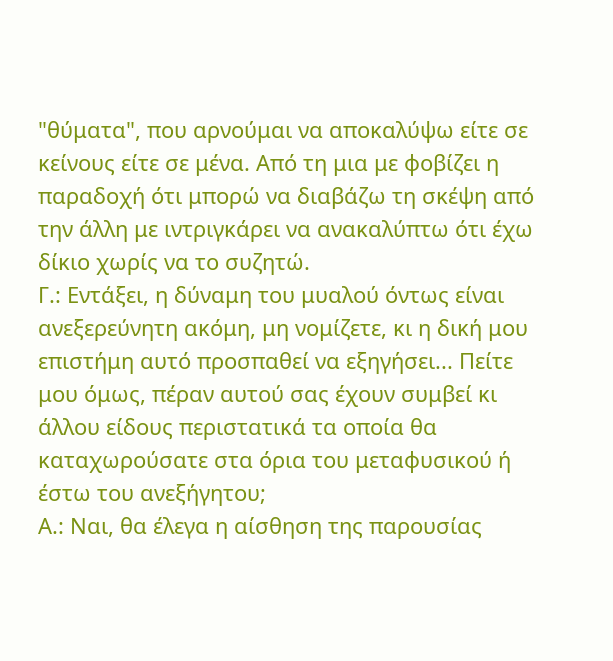"θύματα", που αρνούμαι να αποκαλύψω είτε σε κείνους είτε σε μένα. Από τη μια με φοβίζει η παραδοχή ότι μπορώ να διαβάζω τη σκέψη από την άλλη με ιντριγκάρει να ανακαλύπτω ότι έχω δίκιο χωρίς να το συζητώ.
Γ.: Εντάξει, η δύναμη του μυαλού όντως είναι ανεξερεύνητη ακόμη, μη νομίζετε, κι η δική μου επιστήμη αυτό προσπαθεί να εξηγήσει... Πείτε μου όμως, πέραν αυτού σας έχουν συμβεί κι άλλου είδους περιστατικά τα οποία θα καταχωρούσατε στα όρια του μεταφυσικού ή έστω του ανεξήγητου;
Α.: Ναι, θα έλεγα η αίσθηση της παρουσίας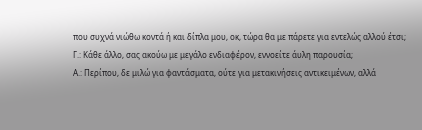που συχνά νιώθω κοντά ή και δίπλα μου, οκ, τώρα θα με πάρετε για εντελώς αλλού έτσι;
Γ.: Κάθε άλλο, σας ακούω με μεγάλο ενδιαφέρον, εννοείτε άυλη παρουσία;
Α.: Περίπου, δε μιλώ για φαντάσματα, ούτε για μετακινήσεις αντικειμένων, αλλά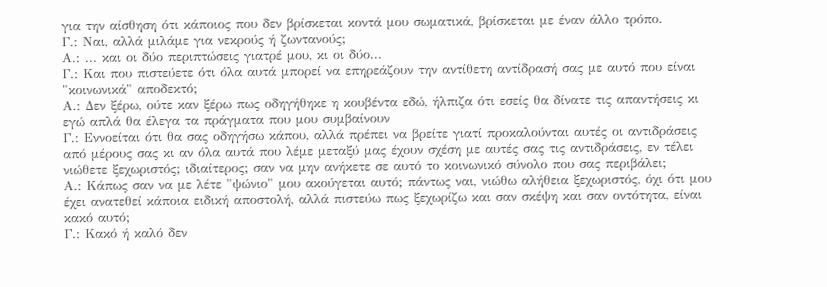για την αίσθηση ότι κάποιος που δεν βρίσκεται κοντά μου σωματικά, βρίσκεται με έναν άλλο τρόπο.
Γ.: Ναι, αλλά μιλάμε για νεκρούς ή ζωντανούς;
Α.: ... και οι δύο περιπτώσεις γιατρέ μου, κι οι δύο...
Γ.: Και που πιστεύετε ότι όλα αυτά μπορεί να επηρεάζουν την αντίθετη αντίδρασή σας με αυτό που είναι "κοινωνικά" αποδεκτό;
Α.: Δεν ξέρω, ούτε καν ξέρω πως οδηγήθηκε η κουβέντα εδώ, ήλπιζα ότι εσείς θα δίνατε τις απαντήσεις κι εγώ απλά θα έλεγα τα πράγματα που μου συμβαίνουν
Γ.: Εννοείται ότι θα σας οδηγήσω κάπου, αλλά πρέπει να βρείτε γιατί προκαλούνται αυτές οι αντιδράσεις από μέρους σας κι αν όλα αυτά που λέμε μεταξύ μας έχουν σχέση με αυτές σας τις αντιδράσεις, εν τέλει νιώθετε ξεχωριστός; ιδιαίτερος; σαν να μην ανήκετε σε αυτό το κοινωνικό σύνολο που σας περιβάλει;
Α.: Κάπως σαν να με λέτε "ψώνιο" μου ακούγεται αυτό; πάντως ναι, νιώθω αλήθεια ξεχωριστός, όχι ότι μου έχει ανατεθεί κάποια ειδική αποστολή, αλλά πιστεύω πως ξεχωρίζω και σαν σκέψη και σαν οντότητα, είναι κακό αυτό;
Γ.: Κακό ή καλό δεν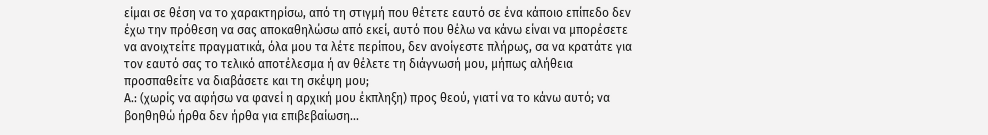είμαι σε θέση να το χαρακτηρίσω, από τη στιγμή που θέτετε εαυτό σε ένα κάποιο επίπεδο δεν έχω την πρόθεση να σας αποκαθηλώσω από εκεί, αυτό που θέλω να κάνω είναι να μπορέσετε να ανοιχτείτε πραγματικά, όλα μου τα λέτε περίπου, δεν ανοίγεστε πλήρως, σα να κρατάτε για τον εαυτό σας το τελικό αποτέλεσμα ή αν θέλετε τη διάγνωσή μου, μήπως αλήθεια προσπαθείτε να διαβάσετε και τη σκέψη μου;
Α.: (χωρίς να αφήσω να φανεί η αρχική μου έκπληξη) προς θεού, γιατί να το κάνω αυτό; να βοηθηθώ ήρθα δεν ήρθα για επιβεβαίωση...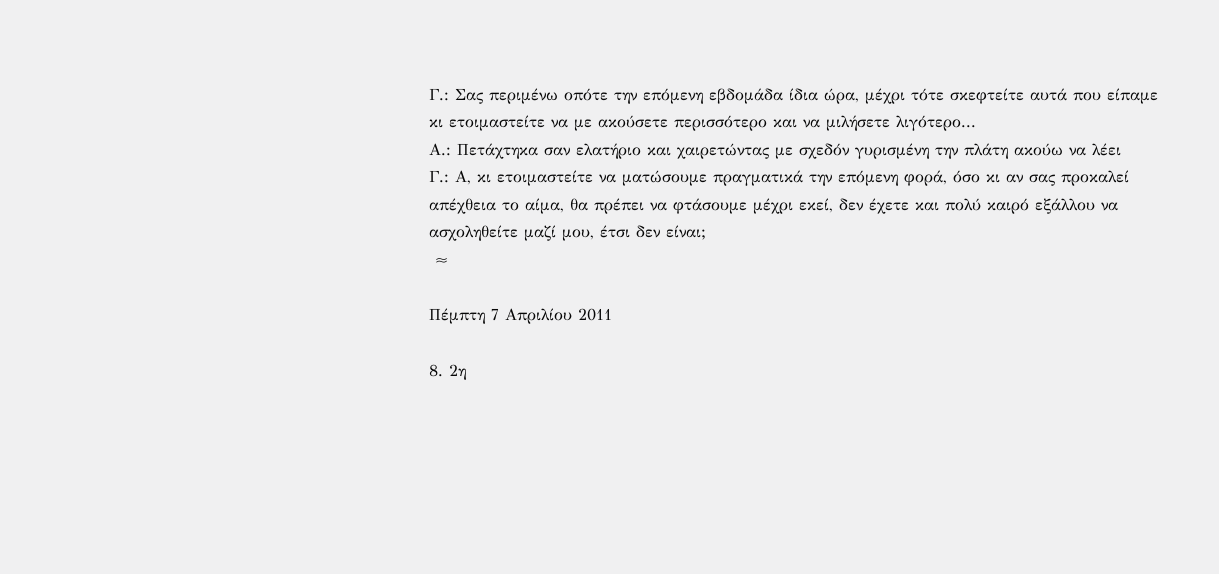Γ.: Σας περιμένω οπότε την επόμενη εβδομάδα ίδια ώρα, μέχρι τότε σκεφτείτε αυτά που είπαμε κι ετοιμαστείτε να με ακούσετε περισσότερο και να μιλήσετε λιγότερο...
Α.: Πετάχτηκα σαν ελατήριο και χαιρετώντας με σχεδόν γυρισμένη την πλάτη ακούω να λέει
Γ.: Α, κι ετοιμαστείτε να ματώσουμε πραγματικά την επόμενη φορά, όσο κι αν σας προκαλεί απέχθεια το αίμα, θα πρέπει να φτάσουμε μέχρι εκεί, δεν έχετε και πολύ καιρό εξάλλου να ασχοληθείτε μαζί μου, έτσι δεν είναι;
 ≈

Πέμπτη 7 Απριλίου 2011

8. 2η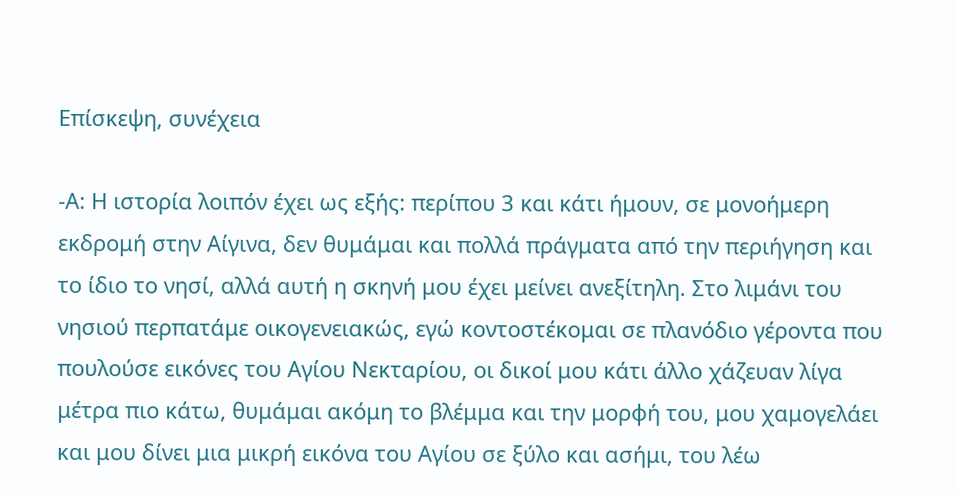Επίσκεψη, συνέχεια

-Α: Η ιστορία λοιπόν έχει ως εξής: περίπου 3 και κάτι ήμουν, σε μονοήμερη εκδρομή στην Αίγινα, δεν θυμάμαι και πολλά πράγματα από την περιήγηση και το ίδιο το νησί, αλλά αυτή η σκηνή μου έχει μείνει ανεξίτηλη. Στο λιμάνι του νησιού περπατάμε οικογενειακώς, εγώ κοντοστέκομαι σε πλανόδιο γέροντα που πουλούσε εικόνες του Αγίου Νεκταρίου, οι δικοί μου κάτι άλλο χάζευαν λίγα μέτρα πιο κάτω, θυμάμαι ακόμη το βλέμμα και την μορφή του, μου χαμογελάει και μου δίνει μια μικρή εικόνα του Αγίου σε ξύλο και ασήμι, του λέω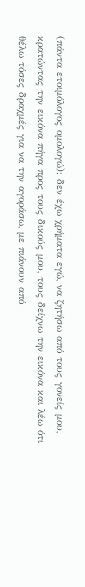(πάντα ετοιμόλογος ομολογώ): δεν έχω χρήματα εγώ, να ζητήσω από τους γονείς μου, κρατώντας την εικόνα πήγα προς τους δικούς μου, τους δείχνω την εικόνα και λέω ότι θέλω τόσες δραχμές για να την αγοράσω, με πιάνουν από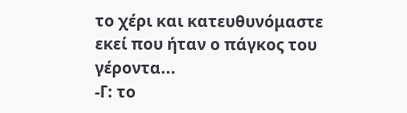το χέρι και κατευθυνόμαστε εκεί που ήταν ο πάγκος του γέροντα...
-Γ: το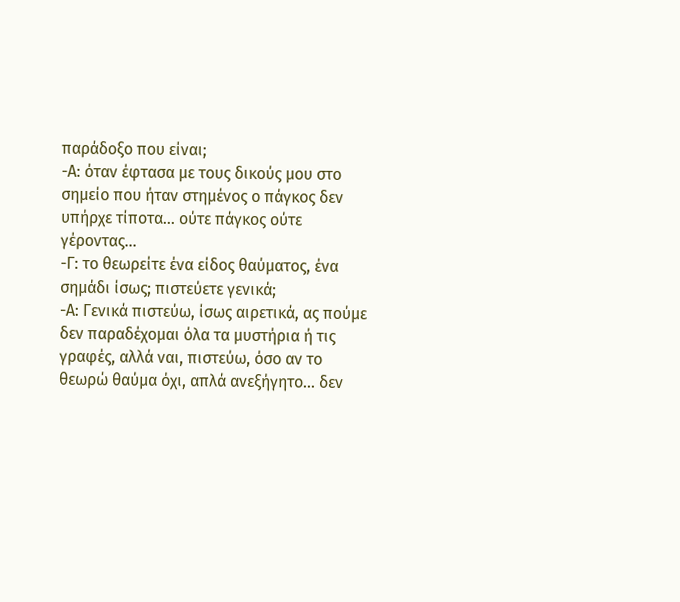παράδοξο που είναι;
-Α: όταν έφτασα με τους δικούς μου στο σημείο που ήταν στημένος ο πάγκος δεν υπήρχε τίποτα... ούτε πάγκος ούτε γέροντας...
-Γ: το θεωρείτε ένα είδος θαύματος, ένα σημάδι ίσως; πιστεύετε γενικά;
-Α: Γενικά πιστεύω, ίσως αιρετικά, ας πούμε δεν παραδέχομαι όλα τα μυστήρια ή τις γραφές, αλλά ναι, πιστεύω, όσο αν το θεωρώ θαύμα όχι, απλά ανεξήγητο... δεν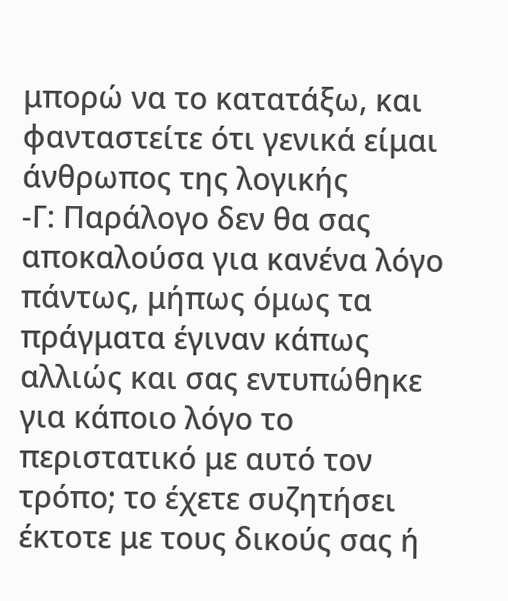μπορώ να το κατατάξω, και φανταστείτε ότι γενικά είμαι άνθρωπος της λογικής
-Γ: Παράλογο δεν θα σας αποκαλούσα για κανένα λόγο πάντως, μήπως όμως τα πράγματα έγιναν κάπως αλλιώς και σας εντυπώθηκε για κάποιο λόγο το περιστατικό με αυτό τον τρόπο; το έχετε συζητήσει έκτοτε με τους δικούς σας ή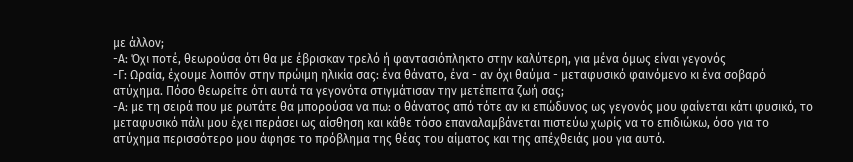με άλλον;
-Α: Όχι ποτέ, θεωρούσα ότι θα με έβρισκαν τρελό ή φαντασιόπληκτο στην καλύτερη, για μένα όμως είναι γεγονός
-Γ: Ωραία, έχουμε λοιπόν στην πρώιμη ηλικία σας: ένα θάνατο, ένα - αν όχι θαύμα - μεταφυσικό φαινόμενο κι ένα σοβαρό ατύχημα. Πόσο θεωρείτε ότι αυτά τα γεγονότα στιγμάτισαν την μετέπειτα ζωή σας;
-Α: με τη σειρά που με ρωτάτε θα μπορούσα να πω: ο θάνατος από τότε αν κι επώδυνος ως γεγονός μου φαίνεται κάτι φυσικό, το μεταφυσικό πάλι μου έχει περάσει ως αίσθηση και κάθε τόσο επαναλαμβάνεται πιστεύω χωρίς να το επιδιώκω, όσο για το ατύχημα περισσότερο μου άφησε το πρόβλημα της θέας του αίματος και της απέχθειάς μου για αυτό.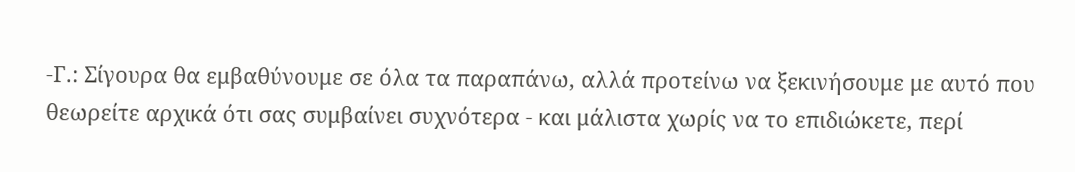-Γ.: Σίγουρα θα εμβαθύνουμε σε όλα τα παραπάνω, αλλά προτείνω να ξεκινήσουμε με αυτό που θεωρείτε αρχικά ότι σας συμβαίνει συχνότερα - και μάλιστα χωρίς να το επιδιώκετε, περί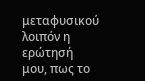μεταφυσικού λοιπόν η ερώτησή μου, πως το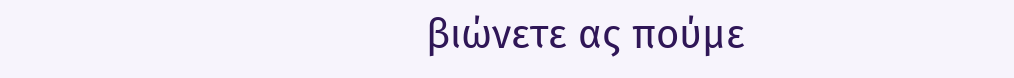βιώνετε ας πούμε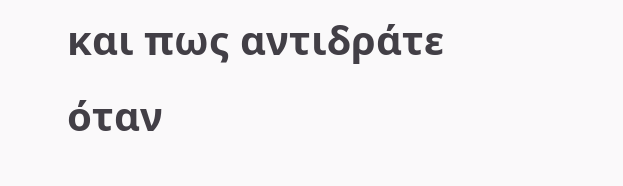και πως αντιδράτε όταν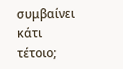συμβαίνει κάτι τέτοιο;